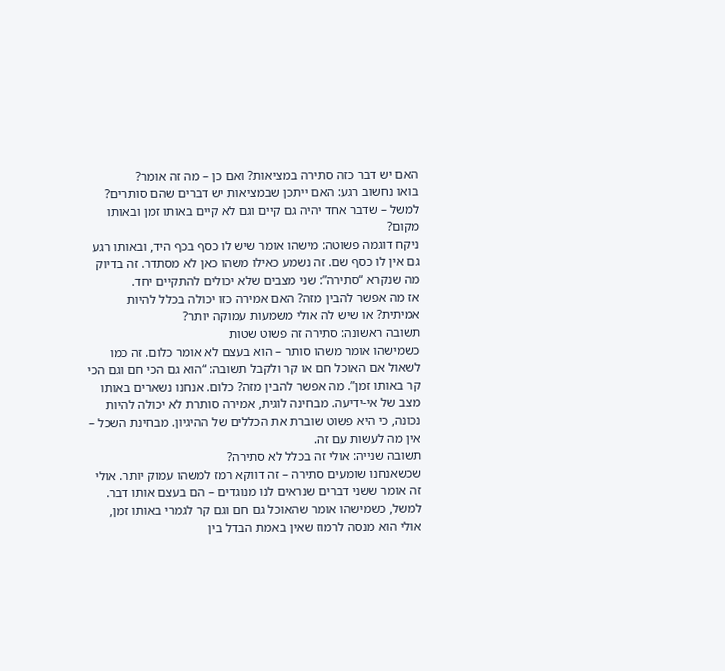האם יש דבר כזה סתירה במציאות? ואם כן – מה זה אומר?
בואו נחשוב רגע: האם ייתכן שבמציאות יש דברים שהם סותרים? למשל – שדבר אחד יהיה גם קיים וגם לא קיים באותו זמן ובאותו מקום?
ניקח דוגמה פשוטה: מישהו אומר שיש לו כסף בכף היד, ובאותו רגע גם אין לו כסף שם. זה נשמע כאילו משהו כאן לא מסתדר. זה בדיוק מה שנקרא “סתירה”: שני מצבים שלא יכולים להתקיים יחד.
אז מה אפשר להבין מזה? האם אמירה כזו יכולה בכלל להיות אמיתית? או שיש לה אולי משמעות עמוקה יותר?
תשובה ראשונה: סתירה זה פשוט שטות
כשמישהו אומר משהו סותר – הוא בעצם לא אומר כלום. זה כמו לשאול אם האוכל חם או קר ולקבל תשובה: “הוא גם הכי חם וגם הכי קר באותו זמן”. מה אפשר להבין מזה? כלום. אנחנו נשארים באותו מצב של אי-ידיעה. מבחינה לוגית, אמירה סותרת לא יכולה להיות נכונה, כי היא פשוט שוברת את הכללים של ההיגיון. מבחינת השכל – אין מה לעשות עם זה.
תשובה שנייה: אולי זה בכלל לא סתירה?
שכשאנחנו שומעים סתירה – זה דווקא רמז למשהו עמוק יותר. אולי זה אומר ששני דברים שנראים לנו מנוגדים – הם בעצם אותו דבר. למשל, כשמישהו אומר שהאוכל גם חם וגם קר לגמרי באותו זמן, אולי הוא מנסה לרמוז שאין באמת הבדל בין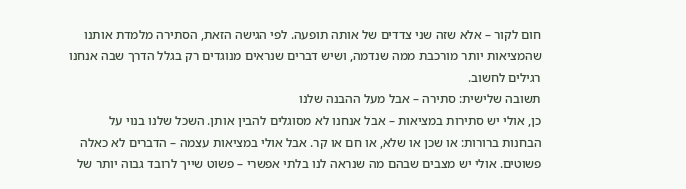חום לקור – אלא שזה שני צדדים של אותה תופעה. לפי הגישה הזאת, הסתירה מלמדת אותנו שהמציאות יותר מורכבת ממה שנדמה, ושיש דברים שנראים מנוגדים רק בגלל הדרך שבה אנחנו רגילים לחשוב.
תשובה שלישית: סתירה – אבל מעל ההבנה שלנו
כן, אולי יש סתירות במציאות – אבל אנחנו לא מסוגלים להבין אותן. השכל שלנו בנוי על הבחנות ברורות: או שכן או שלא, או חם או קר. אבל אולי במציאות עצמה – הדברים לא כאלה פשוטים. אולי יש מצבים שבהם מה שנראה לנו בלתי אפשרי – פשוט שייך לרובד גבוה יותר של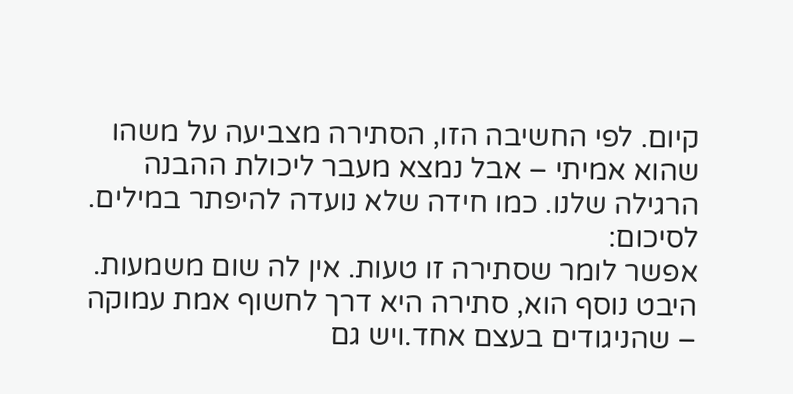קיום. לפי החשיבה הזו, הסתירה מצביעה על משהו שהוא אמיתי – אבל נמצא מעבר ליכולת ההבנה הרגילה שלנו. כמו חידה שלא נועדה להיפתר במילים.
לסיכום:
אפשר לומר שסתירה זו טעות. אין לה שום משמעות. היבט נוסף הוא, סתירה היא דרך לחשוף אמת עמוקה – שהניגודים בעצם אחד.ויש גם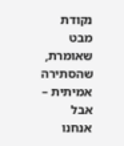נקודת מבט שאומרת, שהסתירה אמיתית – אבל אנחנו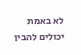לא באמת יכולים להבין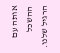אותה עם ההשכל הרגיל שלנו.